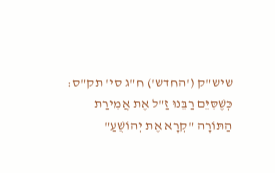שיש"ק ('החדש') ח"ג סי' תק"ס:
כְּשֶׁסִּיֵּם רַבֵּנוּ זַ"ל אֶת אֲמִירַת הַתּוֹרָה "קְרָא אֶת יְהוֹשֻׁעַ"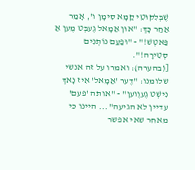שֶׁבְּלִקּוּטֵי קַמָּא סִימָן ו', אָמַר אַחַר כָּךְ: "אוּן אַמָאל גֶעבְּט מֶען אַ פַּאטְשׁ!" - "וּפַעַם נוֹתְנִים סְטִירָה!".
[(בהערה): ואמרו על זה אנשי שלומנו: "דֶער 'אַמָאל' אִיז נָאךְ נִישְׁט גֶעוֶוען" - "אותה 'פעם' עדיין לא הגיעה"... היינו כי מאחר שאי אפשר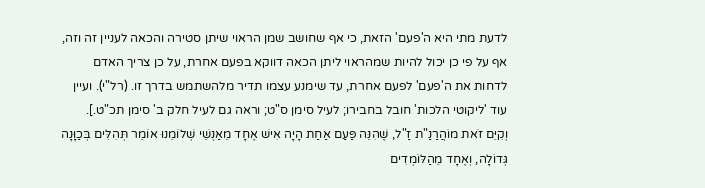לדעת מתי היא ה'פעם' הזאת, כי אף שחושב שמן הראוי שיתן סטירה והכאה לעניין זה וזה, אף על פי כן יכול להיות שמהראוי ליתן הכאה דווקא בפעם אחרת, על כן צריך האדם לדחות את ה'פעם' לפעם אחרת, עד שימנע עצמו תדיר מלהשתמש בדרך זו. (רל"י). ועיין עוד 'ליקוטי הלכות' חובל בחבירו; לעיל סימן ס"ט; וראה גם לעיל חלק ב' סימן תכ"ט.].
וְקִיֵּם זֹאת מוֹהֲרַנַ"ת זַ"ל, שֶׁהִנֵּה פַּעַם אַחַת הָיָה אִישׁ אֶחָד מֵאַנְשֵׁי שְׁלוֹמֵנוּ אוֹמֵר תְּהִלִּים בְּכַוָּנָה גְּדוֹלָה, וְאֶחָד מֵהַלּוֹמְדִים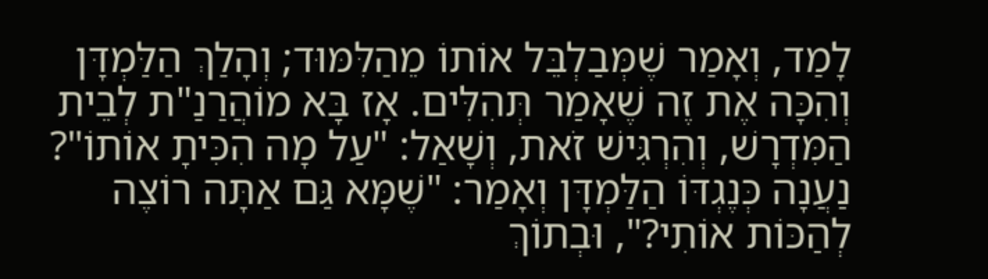לָמַד, וְאָמַר שֶׁמְּבַלְבֵּל אוֹתוֹ מֵהַלִּמּוּד; וְהָלַךְ הַלַּמְדָּן וְהִכָּה אֶת זֶה שֶׁאָמַר תְּהִלִּים. אָז בָּא מוֹהֲרַנַ"ת לְבֵית הַמִּדְרָשׁ, וְהִרְגִּישׁ זֹאת, וְשָׁאַל: "עַל מָה הִכִּיתָ אוֹתוֹ"? נַעֲנָה כְּנֶגְדּוֹ הַלַּמְדָּן וְאָמַר: "שֶׁמָּא גַּם אַתָּה רוֹצֶה לְהַכּוֹת אוֹתִי?", וּבְתוֹךְ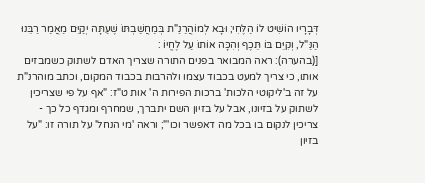דְּבָרָיו הוֹשִׁיט לוֹ הַלֶּחִי; וּבָא לְמוֹהֲרַנַ"ת בְּמַחֲשַׁבְתּוֹ שֶׁעַתָּה יְקַיֵּם מַאֲמַר רַבֵּנוּ הַנַּ"ל, וְקִיֵּם בּוֹ תֵּכֶף וְהִכָּה אוֹתוֹ עַל לֶחֱיוֹ :
[(בהערה): ראה המבואר בפנים התורה שצריך האדם לשתוק כשמבזים אותו, כי צריך למעט בכבוד עצמו ולהרבות בכבוד המקום, וכתב מוהרנ"ת על זה ב'ליקוטי הלכות' ברכות הפירות ה' אות ט"ז: "אף על פי שצריכין לשתוק על בזיונו, אבל על בזיון השם יתברך, שמחרף ומגדף כל כך - צריכין לנקום בו בכל מה דאפשר וכו'"; וראה 'מי הנחל' על תורה זו: "על בזיון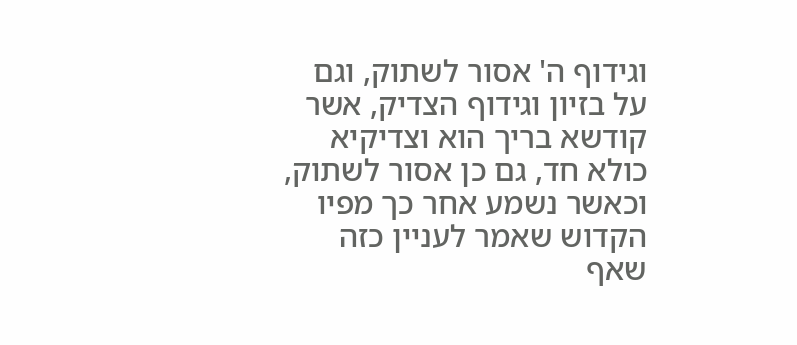וגידוף ה' אסור לשתוק, וגם על בזיון וגידוף הצדיק, אשר קודשא בריך הוא וצדיקיא כולא חד, גם כן אסור לשתוק, וכאשר נשמע אחר כך מפיו הקדוש שאמר לעניין כזה שאף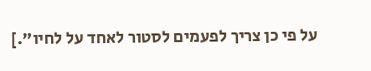על פי כן צריך לפעמים לסטור לאחד על לחיו".]